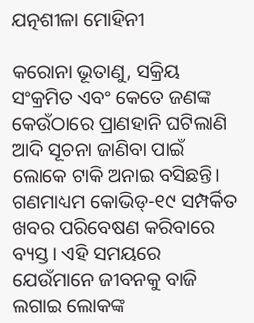ଯତ୍ନଶୀଳା ମୋହିନୀ

କରୋନା ଭୂତାଣୁ, ସକ୍ରିୟ ସଂକ୍ରମିତ ଏବଂ କେତେ ଜଣଙ୍କ କେଉଁଠାରେ ପ୍ରାଣହାନି ଘଟିଲାଣି ଆଦି ସୂଚନା ଜାଣିବା ପାଇଁ ଲୋକେ ଟାକି ଅନାଇ ବସିଛନ୍ତି। ଗଣମାଧ୍ୟମ କୋଭିଡ୍‌-୧୯ ସମ୍ପର୍କିତ ଖବର ପରିବେଷଣ କରିବାରେ ବ୍ୟସ୍ତ। ଏହି ସମୟରେ ଯେଉଁମାନେ ଜୀବନକୁ ବାଜି ଲଗାଇ ଲୋକଙ୍କ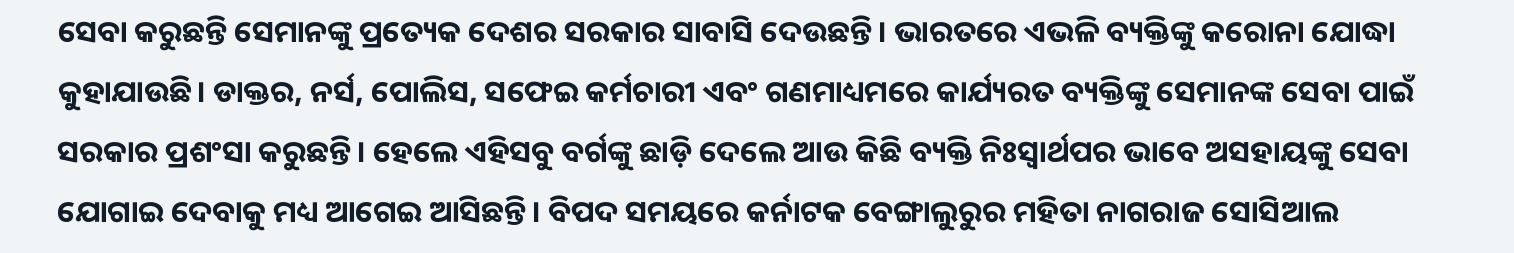ସେବା କରୁଛନ୍ତି ସେମାନଙ୍କୁ ପ୍ରତ୍ୟେକ ଦେଶର ସରକାର ସାବାସି ଦେଉଛନ୍ତି। ଭାରତରେ ଏଭଳି ବ୍ୟକ୍ତିଙ୍କୁ କରୋନା ଯୋଦ୍ଧା କୁହାଯାଉଛି। ଡାକ୍ତର, ନର୍ସ, ପୋଲିସ, ସଫେଇ କର୍ମଚାରୀ ଏବଂ ଗଣମାଧ୍ୟମରେ କାର୍ଯ୍ୟରତ ବ୍ୟକ୍ତିଙ୍କୁ ସେମାନଙ୍କ ସେବା ପାଇଁ ସରକାର ପ୍ରଶଂସା କରୁଛନ୍ତି। ହେଲେ ଏହିସବୁ ବର୍ଗଙ୍କୁ ଛାଡ଼ି ଦେଲେ ଆଉ କିଛି ବ୍ୟକ୍ତି ନିଃସ୍ବାର୍ଥପର ଭାବେ ଅସହାୟଙ୍କୁ ସେବା ଯୋଗାଇ ଦେବାକୁ ମଧ୍ୟ ଆଗେଇ ଆସିଛନ୍ତି। ବିପଦ ସମୟରେ କର୍ନାଟକ ବେଙ୍ଗାଲୁରୁର ମହିତା ନାଗରାଜ ସୋସିଆଲ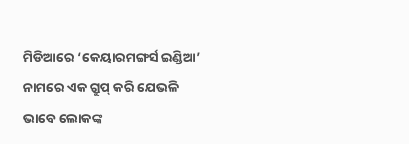ମିଡିଆରେ ‘କେୟାରମଙ୍ଗର୍ସ ଇଣ୍ଡିଆ’ ନାମରେ ଏକ ଗ୍ରୁପ୍‌ କରି ଯେଭଳି ଭାବେ ଲୋକଙ୍କ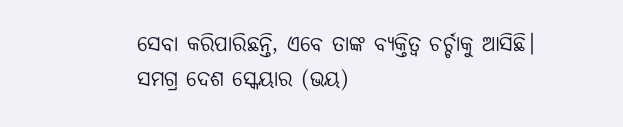ସେବା କରିପାରିଛନ୍ତି, ଏବେ ତାଙ୍କ ବ୍ୟକ୍ତିତ୍ୱ ଚର୍ଚ୍ଚାକୁ ଆସିଛି। ସମଗ୍ର ଦେଶ ସ୍କେୟାର (ଭୟ)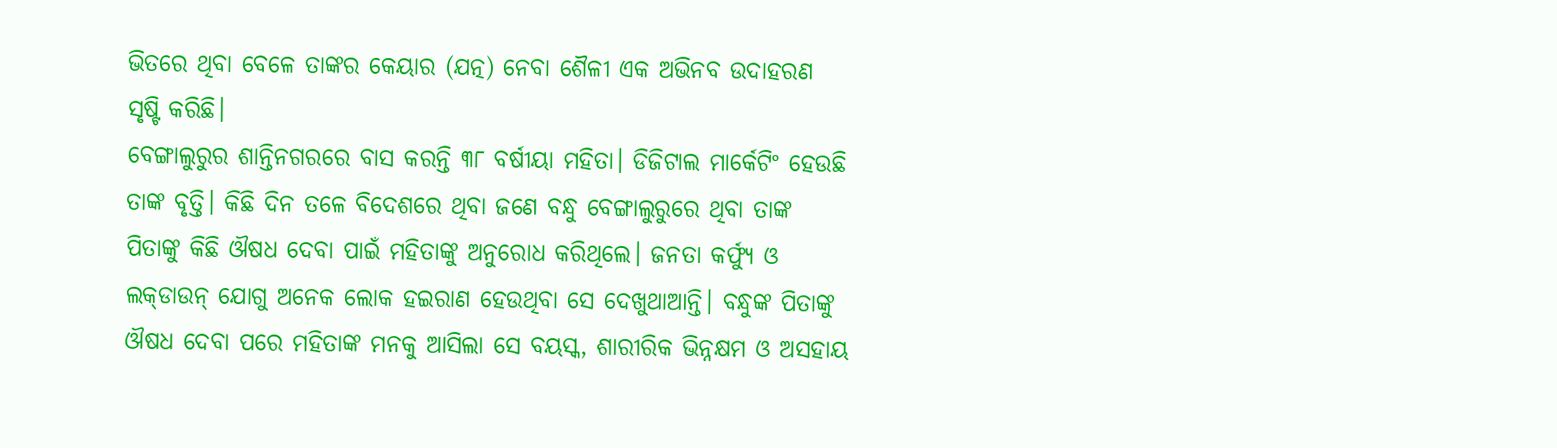ଭିତରେ ଥିବା ବେଳେ ତାଙ୍କର କେୟାର (ଯତ୍ନ) ନେବା ଶୈଳୀ ଏକ ଅଭିନବ ଉଦାହରଣ ସୃଷ୍ଟି କରିଛି।
ବେଙ୍ଗାଲୁରୁର ଶାନ୍ତିନଗରରେ ବାସ କରନ୍ତି ୩୮ ବର୍ଷୀୟା ମହିତା। ଡିଜିଟାଲ ମାର୍କେଟିଂ ହେଉଛି ତାଙ୍କ ବୃତ୍ତି। କିଛି ଦିନ ତଳେ ବିଦେଶରେ ଥିବା ଜଣେ ବନ୍ଧୁ ବେଙ୍ଗାଲୁରୁରେ ଥିବା ତାଙ୍କ ପିତାଙ୍କୁ କିଛି ଔଷଧ ଦେବା ପାଇଁ ମହିତାଙ୍କୁ ଅନୁରୋଧ କରିଥିଲେ। ଜନତା କର୍ଫ୍ୟୁ ଓ ଲକ୍‌ଡାଉନ୍‌ ଯୋଗୁ ଅନେକ ଲୋକ ହଇରାଣ ହେଉଥିବା ସେ ଦେଖୁଥାଆନ୍ତି। ବନ୍ଧୁଙ୍କ ପିତାଙ୍କୁ ଔଷଧ ଦେବା ପରେ ମହିତାଙ୍କ ମନକୁ ଆସିଲା ସେ ବୟସ୍କ, ଶାରୀରିକ ଭିନ୍ନକ୍ଷମ ଓ ଅସହାୟ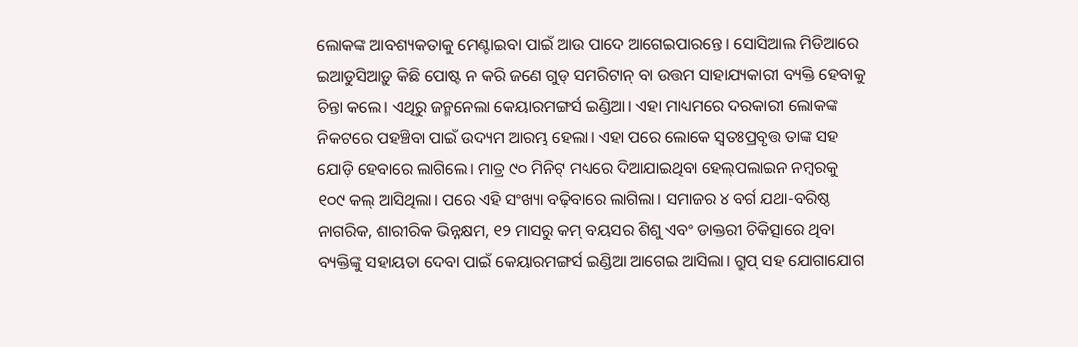ଲୋକଙ୍କ ଆବଶ୍ୟକତାକୁ ମେଣ୍ଟାଇବା ପାଇଁ ଆଉ ପାଦେ ଆଗେଇପାରନ୍ତେ। ସୋସିଆଲ ମିଡିଆରେ ଇଆଡୁସିଆଡ଼ୁ କିଛି ପୋଷ୍ଟ ନ କରି ଜଣେ ଗୁଡ୍‌ ସମରିଟାନ୍‌ ବା ଉତ୍ତମ ସାହାଯ୍ୟକାରୀ ବ୍ୟକ୍ତି ହେବାକୁ ଚିନ୍ତା କଲେ। ଏଥିରୁ ଜନ୍ମନେଲା କେୟାରମଙ୍ଗର୍ସ ଇଣ୍ଡିଆ। ଏହା ମାଧ୍ୟମରେ ଦରକାରୀ ଲୋକଙ୍କ ନିକଟରେ ପହଞ୍ଚିବା ପାଇଁ ଉଦ୍ୟମ ଆରମ୍ଭ ହେଲା। ଏହା ପରେ ଲୋକେ ସ୍ବତଃପ୍ରବୃତ୍ତ ତାଙ୍କ ସହ ଯୋଡ଼ି ହେବାରେ ଲାଗିଲେ। ମାତ୍ର ୯୦ ମିନିଟ୍‌ ମଧ୍ୟରେ ଦିଆଯାଇଥିବା ହେଲ୍‌ପଲାଇନ ନମ୍ବରକୁ ୧୦୯ କଲ୍‌ ଆସିଥିଲା। ପରେ ଏହି ସଂଖ୍ୟା ବଢ଼ିବାରେ ଲାଗିଲା। ସମାଜର ୪ ବର୍ଗ ଯଥା-ବରିଷ୍ଠ ନାଗରିକ, ଶାରୀରିକ ଭିନ୍ନକ୍ଷମ, ୧୨ ମାସରୁ କମ୍‌ ବୟସର ଶିଶୁ ଏବଂ ଡାକ୍ତରୀ ଚିକିତ୍ସାରେ ଥିବା ବ୍ୟକ୍ତିଙ୍କୁ ସହାୟତା ଦେବା ପାଇଁ କେୟାରମଙ୍ଗର୍ସ ଇଣ୍ଡିଆ ଆଗେଇ ଆସିଲା। ଗ୍ରୁପ୍‌ ସହ ଯୋଗାଯୋଗ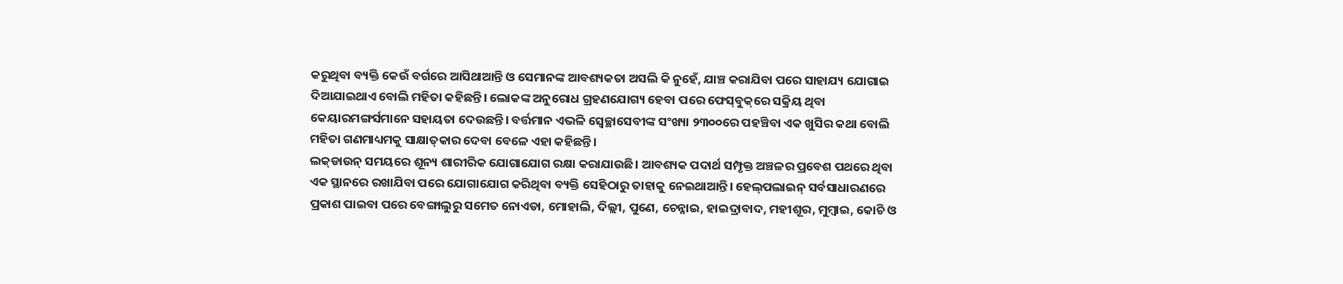କରୁଥିବା ବ୍ୟକ୍ତି କେଉଁ ବର୍ଗରେ ଆସିଥାଆନ୍ତି ଓ ସେମାନଙ୍କ ଆବଶ୍ୟକତା ଅସଲି କି ନୁହେଁ, ଯାଞ୍ଚ କରାଯିବା ପରେ ସାହାଯ୍ୟ ଯୋଗାଇ ଦିଆଯାଇଥାଏ ବୋଲି ମହିତା କହିଛନ୍ତି। ଲୋକଙ୍କ ଅନୁରୋଧ ଗ୍ରହଣଯୋଗ୍ୟ ହେବା ପରେ ଫେସ୍‌ବୁକ୍‌ରେ ସକ୍ରିୟ ଥିବା କେୟାରମଙ୍ଗର୍ସମାନେ ସହାୟତା ଦେଉଛନ୍ତି। ବର୍ତ୍ତମାନ ଏଭଳି ସ୍ବେଚ୍ଛାସେବୀଙ୍କ ସଂଖ୍ୟା ୨୩୦୦ରେ ପହଞ୍ଚିବା ଏକ ଖୁସିର କଥା ବୋଲି ମହିତା ଗଣମାଧ୍ୟମକୁ ସାକ୍ଷାତ୍‌କାର ଦେବା ବେଳେ ଏହା କହିଛନ୍ତି।
ଲକ୍‌ଡାଉନ୍‌ ସମୟରେ ଶୂନ୍ୟ ଶାରୀରିକ ଯୋଗାଯୋଗ ରକ୍ଷା କରାଯାଉଛି। ଆବଶ୍ୟକ ପଦାର୍ଥ ସମ୍ପୃକ୍ତ ଅଞ୍ଚଳର ପ୍ରବେଶ ପଥରେ ଥିବା ଏକ ସ୍ଥାନରେ ରଖାଯିବା ପରେ ଯୋଗାଯୋଗ କରିଥିବା ବ୍ୟକ୍ତି ସେହିଠାରୁ ତାହାକୁ ନେଇଥାଆନ୍ତି। ହେଲ୍‌ପଲାଇନ୍‌ ସର୍ବସାଧାରଣରେ ପ୍ରକାଶ ପାଇବା ପରେ ବେଙ୍ଗାଲୁରୁ ସମେତ ନୋଏଡା, ମୋହାଲି, ଦିଲ୍ଲୀ, ପୁଣେ, ଚେନ୍ନାଇ, ହାଇଦ୍ରାବାଦ, ମହୀଶୂର, ମୁମ୍ବାଇ, କୋଚି ଓ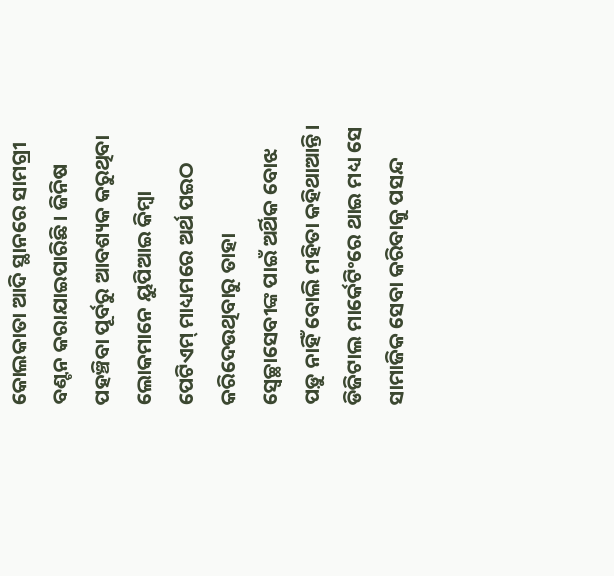କୋଲକାତା ଆଦି ସ୍ଥାନରେ ସାମଗ୍ରୀ ବଣ୍ଟନ କରାଯାଇପାରିଛି। ଜିନିଷ ପହଞ୍ଚିବା ପୂର୍ବରୁ ଆବଶ୍ୟକ କରୁଥିବା ଲୋକମାନେ ୟୁପିଆଇ କିମ୍ବା ପେଟିଏମ୍‌ ମାଧ୍ୟମରେ ଅର୍ଥ ପଇଠ କରିଦେଉଥିବାରୁ ତାହା ସ୍ବେଚ୍ଛାସେବୀଙ୍କ ପାଇଁ ଅର୍ଥିକ ବୋଝ ପଡ଼ୁ ନାହିଁ ବୋଲି ମହିତା କହିଥାଆନ୍ତି।
ଡିଜିଟାଲ ମାର୍କେଟିଂରେ ଥାଇ ମଧ୍ୟ ସେ ସାମାଜିକ ସେବା କରିବାକୁ ପସନ୍ଦ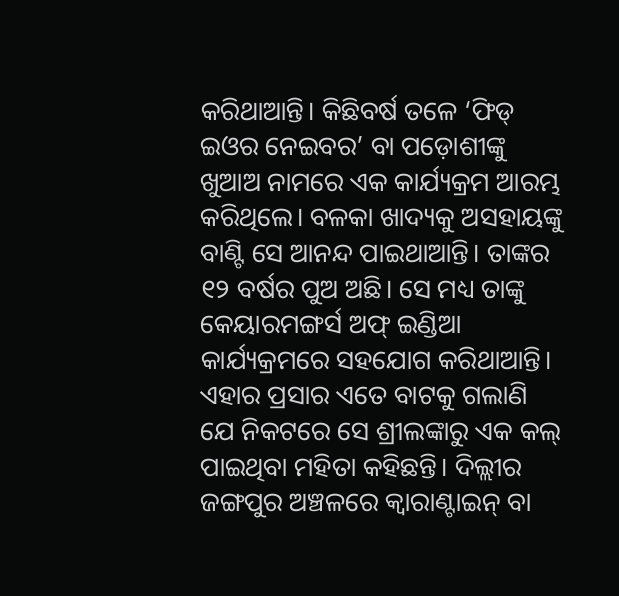କରିଥାଆନ୍ତି। କିଛିବର୍ଷ ତଳେ ‘ଫିଡ୍‌ ଇଓର ନେଇବର’ ବା ପଡ଼ୋଶୀଙ୍କୁ ଖୁଆଅ ନାମରେ ଏକ କାର୍ଯ୍ୟକ୍ରମ ଆରମ୍ଭ କରିଥିଲେ। ବଳକା ଖାଦ୍ୟକୁ ଅସହାୟଙ୍କୁ ବାଣ୍ଟି ସେ ଆନନ୍ଦ ପାଇଥାଆନ୍ତି। ତାଙ୍କର ୧୨ ବର୍ଷର ପୁଅ ଅଛି। ସେ ମଧ୍ୟ ତାଙ୍କୁ କେୟାରମଙ୍ଗର୍ସ ଅଫ୍‌ ଇଣ୍ଡିଆ କାର୍ଯ୍ୟକ୍ରମରେ ସହଯୋଗ କରିଥାଆନ୍ତି। ଏହାର ପ୍ରସାର ଏତେ ବାଟକୁ ଗଲାଣି ଯେ ନିକଟରେ ସେ ଶ୍ରୀଲଙ୍କାରୁ ଏକ କଲ୍‌ ପାଇଥିବା ମହିତା କହିଛନ୍ତି। ଦିଲ୍ଲୀର ଜଙ୍ଗପୁର ଅଞ୍ଚଳରେ କ୍ୱାରାଣ୍ଟାଇନ୍‌ ବା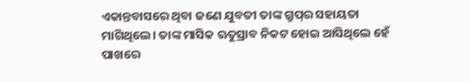ଏକାନ୍ତବାସରେ ଥିବା ଜଣେ ଯୁବତୀ ତାଙ୍କ ଗ୍ରୁପ୍‌ର ସହାୟତା ମାଗିଥିଲେ। ତାଙ୍କ ମାସିକ ଋତୁସ୍ରାବ ନିକଟ ହୋଇ ଆସିଥିଲେ ହେଁ ପାଖରେ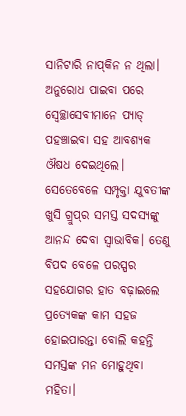ସାନିଟାରି ନାପ୍‌କିନ ନ ଥିଲା। ଅନୁରୋଧ ପାଇବା ପରେ ସ୍ବେଚ୍ଛାସେବୀମାନେ ପ୍ୟାଡ୍‌ ପହଞ୍ଚାଇବା ସହ ଆବଶ୍ୟକ ଔଷଧ ଦେଇଥିଲେ। ସେତେବେଳେ ସମ୍ପୃକ୍ତା ଯୁବତୀଙ୍କ ଖୁସି ଗ୍ରୁପ୍‌ର ସମସ୍ତ ସଦସ୍ୟଙ୍କୁ ଆନନ୍ଦ ଦେବା ସ୍ବାଭାବିକ। ତେଣୁ ବିପଦ ବେଳେ ପରସ୍ପର ସହଯୋଗର ହାତ ବଢ଼ାଇଲେ ପ୍ରତ୍ୟେକଙ୍କ କାମ ସହଜ ହୋଇପାରନ୍ତା ବୋଲି କହନ୍ତି ସମସ୍ତଙ୍କ ମନ ମୋହୁଥିବା ମହିତା।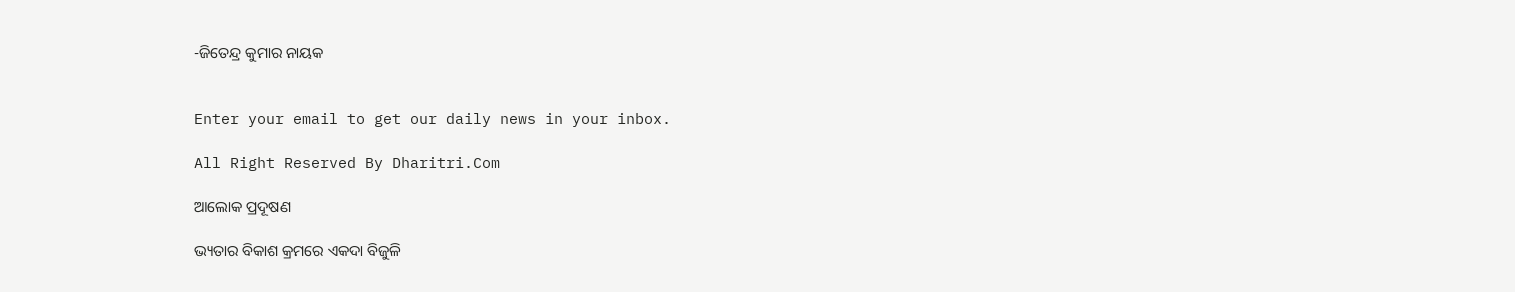-ଜିତେନ୍ଦ୍ର କୁମାର ନାୟକ


Enter your email to get our daily news in your inbox.

All Right Reserved By Dharitri.Com

ଆଲୋକ ପ୍ରଦୂଷଣ

ଭ୍ୟତାର ବିକାଶ କ୍ରମରେ ଏକଦା ବିଜୁଳି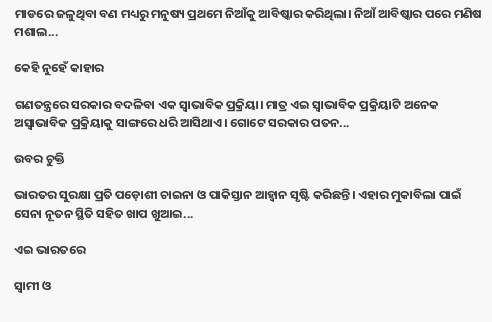ମାଡରେ ଜଳୁଥିବା ବଣ ମଧ୍ୟରୁ ମନୁଷ୍ୟ ପ୍ରଥମେ ନିଆଁକୁ ଆବିଷ୍କାର କରିଥିଲା। ନିଆଁ ଆବିଷ୍କାର ପରେ ମଣିଷ ମଶାଲ...

କେହି ନୁହେଁ କାହାର

ଗଣତନ୍ତ୍ରରେ ସରକାର ବଦଳିବା ଏକ ସ୍ବାଭାବିକ ପ୍ରକ୍ରିୟା। ମାତ୍ର ଏଇ ସ୍ବାଭାବିକ ପ୍ରକ୍ରିୟାଟି ଅନେକ ଅସ୍ବାଭାବିକ ପ୍ରକ୍ରିୟାକୁ ସାଙ୍ଗରେ ଧରି ଆସିଥାଏ। ଗୋଟେ ସରକାର ପତନ...

ଉବର ଚୁକ୍ତି

ଭାରତର ସୁରକ୍ଷା ପ୍ରତି ପଡ଼ୋଶୀ ଚାଇନା ଓ ପାକିସ୍ତାନ ଆହ୍ବାନ ସୃଷ୍ଟି କରିଛନ୍ତି। ଏହାର ମୁକାବିଲା ପାଇଁ ସେନା ନୂତନ ସ୍ଥିତି ସହିତ ଖାପ ଖୁଆଇ...

ଏଇ ଭାରତରେ

ସ୍ବାମୀ ଓ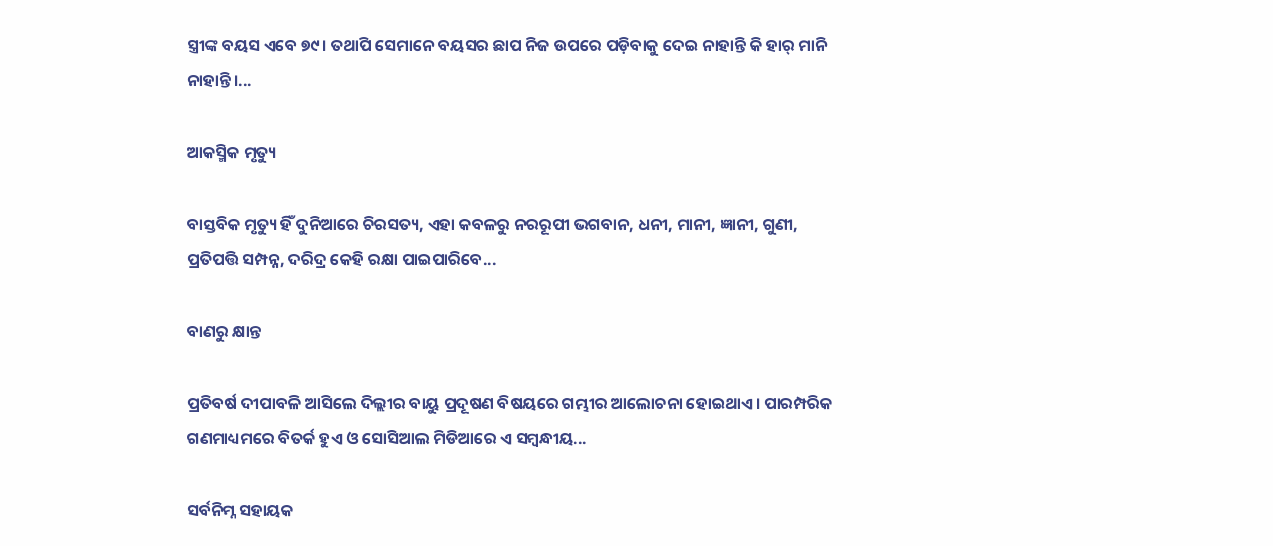ସ୍ତ୍ରୀଙ୍କ ବୟସ ଏବେ ୭୯। ତଥାପି ସେମାନେ ବୟସର ଛାପ ନିଜ ଉପରେ ପଡ଼ିବାକୁ ଦେଇ ନାହାନ୍ତି କି ହାର୍‌ ମାନି ନାହାନ୍ତି।...

ଆକସ୍ମିକ ମୃତ୍ୟୁ

ବାସ୍ତବିକ ମୃତ୍ୟୁ ହିଁ ଦୁନିଆରେ ଚିରସତ୍ୟ, ଏହା କବଳରୁ ନରରୂପୀ ଭଗବାନ, ଧନୀ, ମାନୀ, ଜ୍ଞାନୀ, ଗୁଣୀ, ପ୍ରତିପତ୍ତି ସମ୍ପନ୍ନ, ଦରିଦ୍ର କେହି ରକ୍ଷା ପାଇପାରିବେ...

ବାଣରୁ କ୍ଷାନ୍ତ

ପ୍ରତିବର୍ଷ ଦୀପାବଳି ଆସିଲେ ଦିଲ୍ଲୀର ବାୟୁ ପ୍ରଦୂଷଣ ବିଷୟରେ ଗମ୍ଭୀର ଆଲୋଚନା ହୋଇଥାଏ। ପାରମ୍ପରିକ ଗଣମାଧ୍ୟମରେ ବିତର୍କ ହୁଏ ଓ ସୋସିଆଲ ମିଡିଆରେ ଏ ସମ୍ବନ୍ଧୀୟ...

ସର୍ବନିମ୍ନ ସହାୟକ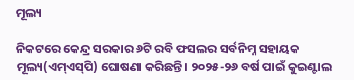ମୂଲ୍ୟ

ନିକଟରେ କେନ୍ଦ୍ର ସରକାର ୬ଟି ରବି ଫସଲର ସର୍ବନିମ୍ନ ସହାୟକ ମୂଲ୍ୟ(ଏମ୍‌ଏସ୍‌ପି) ଘୋଷଣା କରିଛନ୍ତି। ୨୦୨୫-୨୬ ବର୍ଷ ପାଇଁ କୁଇଣ୍ଟାଲ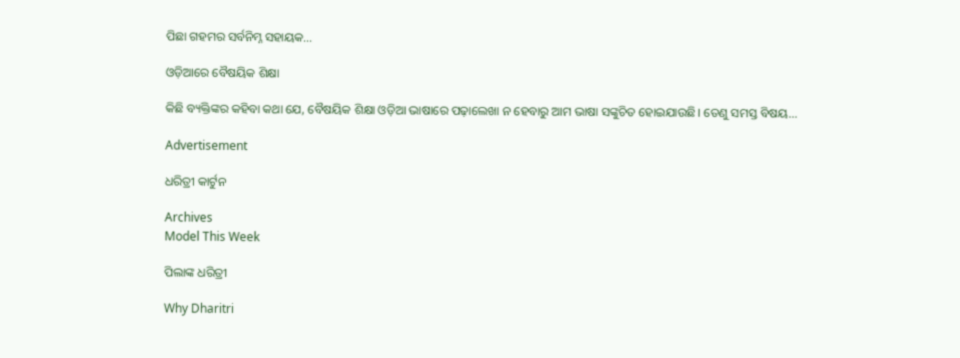ପିଛା ଗହମର ସର୍ବନିମ୍ନ ସହାୟକ...

ଓଡ଼ିଆରେ ବୈଷୟିକ ଶିକ୍ଷା

କିଛି ବ୍ୟକ୍ତିଙ୍କର କହିବା କଥା ଯେ, ବୈଷୟିକ ଶିକ୍ଷା ଓଡ଼ିଆ ଭାଷାରେ ପଢ଼ାଲେଖା ନ ହେବାରୁ ଆମ ଭାଷା ସଙ୍କୁଚିତ ହୋଇଯାଉଛି। ତେଣୁ ସମସ୍ତ ବିଷୟ...

Advertisement

ଧରିତ୍ରୀ କାର୍ଟୁନ

Archives
Model This Week

ପିଲାଙ୍କ ଧରିତ୍ରୀ

Why Dharitri